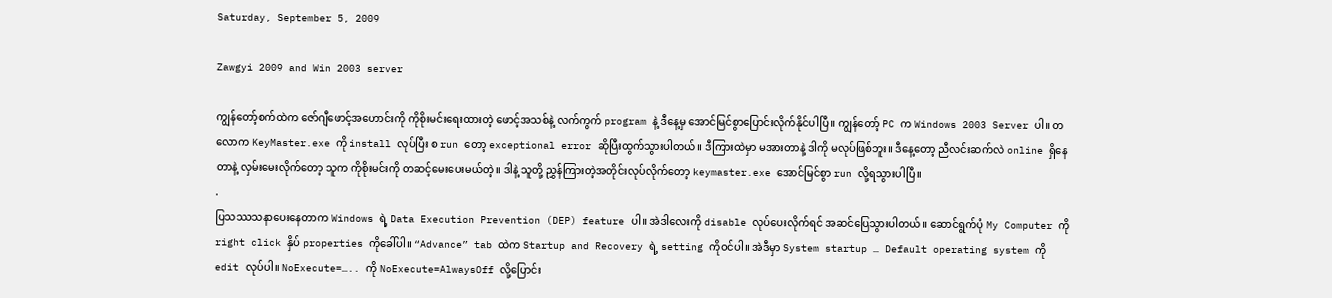Saturday, September 5, 2009

Zawgyi 2009 and Win 2003 server

ကျွန်တော့်စက်ထဲက ဇော်ဂျီဖောင့်အဟောင်းကို ကိုစိုးမင်းရေးထားတဲ့ ဖောင့်အသစ်နဲ့ လက်ကွက် program နဲ့ ဒီနေ့မှ အောင်မြင်စွာပြောင်းလိုက်နိုင်ပါပြီ။ ကျွန်တော့် PC က Windows 2003 Server ပါ။ တလောက KeyMaster.exe ကို install လုပ်ပြီး စ run တော့ exceptional error ဆိုပြီးထွက်သွားပါတယ်။ ဒီကြားထဲမှာ မအားတာနဲ့ ဒါကို မလုပ်ဖြစ်ဘူး။ ဒီနေ့တော့ ညီလင်းဆက်လဲ online ရှိနေတာနဲ့ လှမ်းမေးလိုက်တော့ သူက ကိုစိုးမင်းကို တဆင့်မေးပေးမယ်တဲ့။ ဒါနဲ့ သူတို့ ညွှန်ကြားတဲ့အတိုင်းလုပ်လိုက်တော့ keymaster.exe အောင်မြင်စွာ run လို့ရသွားပါပြီ။
.
ပြသဿသနာပေးနေတာက Windows ရဲ့ Data Execution Prevention (DEP) feature ပါ။ အဲဒါလေးကို disable လုပ်ပေးလိုက်ရင် အဆင်ပြေသွားပါတယ်။ ဆောင်ရွက်ပုံ My Computer ကို right click နှိပ် properties ကိုခေါ်ပါ။ “Advance” tab ထဲက Startup and Recovery ရဲ့ setting ကိုဝင်ပါ။ အဲဒီမှာ System startup … Default operating system ကို edit လုပ်ပါ။ NoExecute=….. ကို NoExecute=AlwaysOff လို့ပြောင်း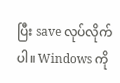ပြီး save လုပ်လိုက်ပါ။ Windows ကို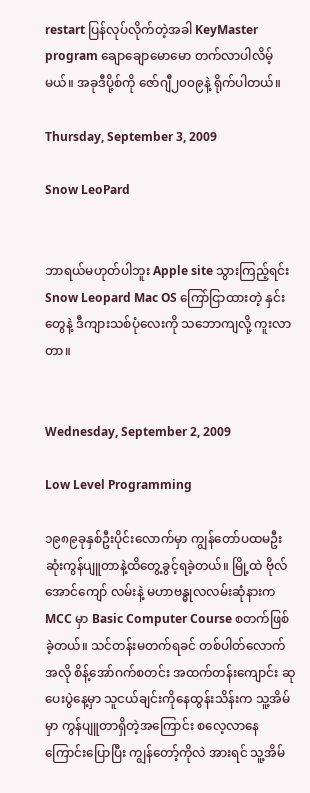restart ပြန်လုပ်လိုက်တဲ့အခါ KeyMaster program ချောချောမောမော တက်လာပါလိမ့်မယ်။ အခုဒီပို့စ်ကို ဇော်ဂျီ၂၀၀၉နဲ့ ရိုက်ပါတယ်။

Thursday, September 3, 2009

Snow LeoPard


ဘာရယ်မဟုတ်ပါဘူး Apple site သွားကြည့်ရင်း Snow Leopard Mac OS ကြော်ငြာထားတဲ့ နှင်းတွေနဲ့ ဒီကျားသစ်ပုံလေးကို သဘောကျလို့ ကူးလာတာ။


Wednesday, September 2, 2009

Low Level Programming

၁၉၈၉ခုနှစ်ဦးပိုင်းလောက်မှာ ကျွန်တော်ပထမဦးဆုံးကွန်ပျူတာနဲ့ထိတွေ့ခွင့်ရခဲ့တယ်။ မြို့ထဲ ဗိုလ်အောင်ကျော် လမ်းနဲ့ မဟာဗန္ဓုလလမ်းဆုံနားက MCC မှာ Basic Computer Course စတက်ဖြစ်ခဲ့တယ်။ သင်တန်းမတက်ရခင် တစ်ပါတ်လောက်အလို စိန့်အော်ဂက်စတင်း အထက်တန်းကျောင်း ဆုပေးပွဲနေ့မှာ သူငယ်ချင်းကိုနေထွန်းသိန်းက သူ့အိမ်မှာ ကွန်ပျူတာရှိတဲ့အကြောင်း စလေ့လာနေကြောင်းပြောပြီး ကျွန်တော့်ကိုလဲ အားရင် သူ့အိမ်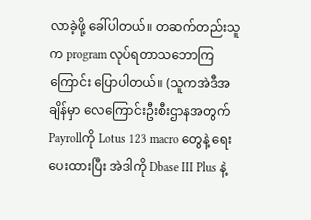လာခဲ့ဖို့ ခေါ်ပါတယ်။ တဆက်တည်းသူက program လုပ်ရတာသဘောကြကြောင်း ပြောပါတယ်။ (သူကအဲဒီအချိန်မှာ လေကြောင်းဦးစီးဌာနအတွက် Payrollကို Lotus 123 macro တွေနဲ့ ရေးပေးထားပြီး အဲဒါကို Dbase III Plus နဲ့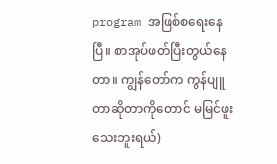program အဖြစ်စရေးနေပြီ။ စာအုပ်ဖတ်ပြီးတွယ်နေတာ။ ကျွန်တော်က ကွန်ပျူတာဆိုတာကိုတောင် မမြင်ဖူးသေးဘူးရယ်)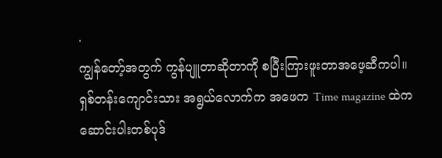.
ကျွန်တော့်အတွက် ကွန်ပျူတာဆိုတာကို စပြီးကြားဖူးတာအဖေ့ဆီကပါ။ ရှစ်တန်းကျောင်းသား အရွယ်လောက်က အဖေက Time magazine ထဲကဆောင်းပါးတစ်ပုဒ်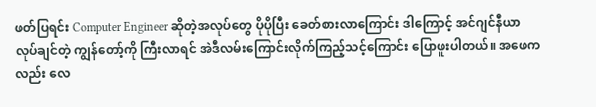ဖတ်ပြရင်း Computer Engineer ဆိုတဲ့အလုပ်တွေ ပိုပိုပြီး ခေတ်စားလာကြောင်း ဒါကြောင့် အင်ဂျင်နီယာလုပ်ချင်တဲ့ ကျွန်တော့်ကို ကြီးလာရင် အဲဒီလမ်းကြောင်းလိုက်ကြည့်သင့်ကြောင်း ပြောဖူးပါတယ်။ အဖေကလည်း လေ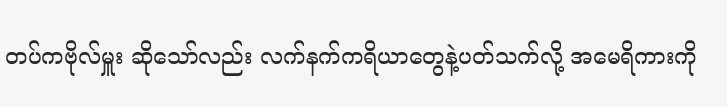တပ်ကဗိုလ်မှူး ဆိုသော်လည်း လက်နက်ကရိယာတွေနဲ့ပတ်သက်လို့ အမေရိကားကို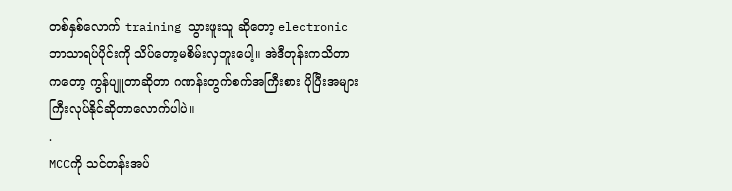တစ်နှစ်လောက် training သွားဖူးသူ ဆိုတော့ electronic ဘာသာရပ်ပိုင်းကို သိပ်တော့မစိမ်းလှဘူးပေါ့။ အဲဒီတုန်းကသိတာကတော့ ကွန်ပျူတာဆိုတာ ဂဏန်းတွက်စက်အကြီးစား ပိုပြီးအများကြီးလုပ်နိုင်ဆိုတာလောက်ပါပဲ။
.
MCCကို သင်တန်းအပ်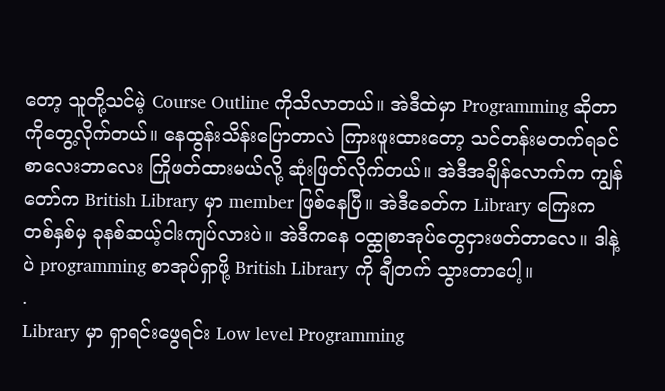တော့ သူတို့သင်မဲ့ Course Outline ကိုသိလာတယ်။ အဲဒီထဲမှာ Programming ဆိုတာကိုတွေ့လိုက်တယ်။ နေထွန်းသိန်းပြောတာလဲ ကြားဖူးထားတော့ သင်တန်းမတက်ရခင် စာလေးဘာလေး ကြိုဖတ်ထားမယ်လို့ ဆုံးဖြတ်လိုက်တယ်။ အဲဒီအချိန်လောက်က ကျွန်တော်က British Library မှာ member ဖြစ်နေပြီ။ အဲဒီခေတ်က Library ကြေးက တစ်နှစ်မှ ခုနစ်ဆယ့်ငါးကျပ်လားပဲ။ အဲဒီကနေ ဝထ္ထုစာအုပ်တွေငှားဖတ်တာလေ။ ဒါနဲ့ပဲ programming စာအုပ်ရှာဖို့ British Library ကို ချီတက် သွားတာပေါ့။
.
Library မှာ ရှာရင်းဖွေရင်း Low level Programming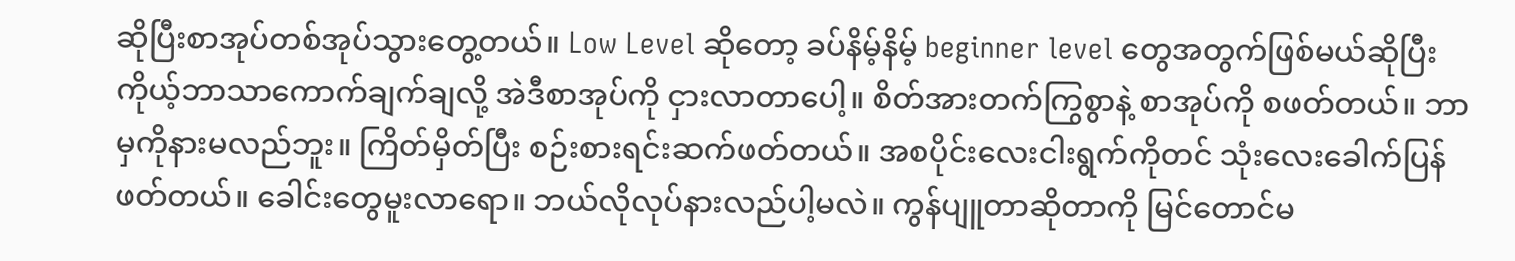ဆိုပြီးစာအုပ်တစ်အုပ်သွားတွေ့တယ်။ Low Level ဆိုတော့ ခပ်နိမ့်နိမ့် beginner level တွေအတွက်ဖြစ်မယ်ဆိုပြီး ကိုယ့်ဘာသာကောက်ချက်ချလို့ အဲဒီစာအုပ်ကို ငှားလာတာပေါ့။ စိတ်အားတက်ကြွစွာနဲ့ စာအုပ်ကို စဖတ်တယ်။ ဘာမှကိုနားမလည်ဘူး။ ကြိတ်မှိတ်ပြီး စဉ်းစားရင်းဆက်ဖတ်တယ်။ အစပိုင်းလေးငါးရွက်ကိုတင် သုံးလေးခေါက်ပြန်ဖတ်တယ်။ ခေါင်းတွေမူးလာရော။ ဘယ်လိုလုပ်နားလည်ပါ့မလဲ။ ကွန်ပျူတာဆိုတာကို မြင်တောင်မ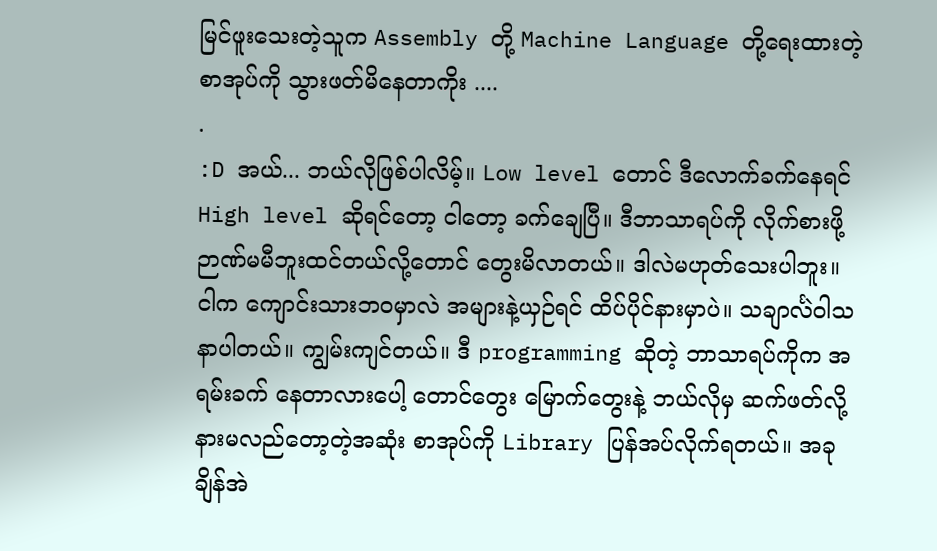မြင်ဖူးသေးတဲ့သူက Assembly တို့ Machine Language တို့ရေးထားတဲ့ စာအုပ်ကို သွားဖတ်မိနေတာကိုး ....
.
:D အယ်... ဘယ်လိုဖြစ်ပါလိမ့်။ Low level တောင် ဒီလောက်ခက်နေရင် High level ဆိုရင်တော့ ငါတော့ ခက်ချေပြီ။ ဒီဘာသာရပ်ကို လိုက်စားဖို့ ဉာဏ်မမီဘူးထင်တယ်လို့တောင် တွေးမိလာတယ်။ ဒါလဲမဟုတ်သေးပါဘူး။ ငါက ကျောင်းသားဘဝမှာလဲ အများနဲ့ယှဉ်ရင် ထိပ်ပိုင်နားမှာပဲ။ သချာင်္လဲဝါသနာပါတယ်။ ကျွမ်းကျင်တယ်။ ဒီ programming ဆိုတဲ့ ဘာသာရပ်ကိုက အရမ်းခက် နေတာလားပေါ့ တောင်တွေး မြောက်တွေးနဲ့ ဘယ်လိုမှ ဆက်ဖတ်လို့ နားမလည်တော့တဲ့အဆုံး စာအုပ်ကို Library ပြန်အပ်လိုက်ရတယ်။ အခုချိန်အဲ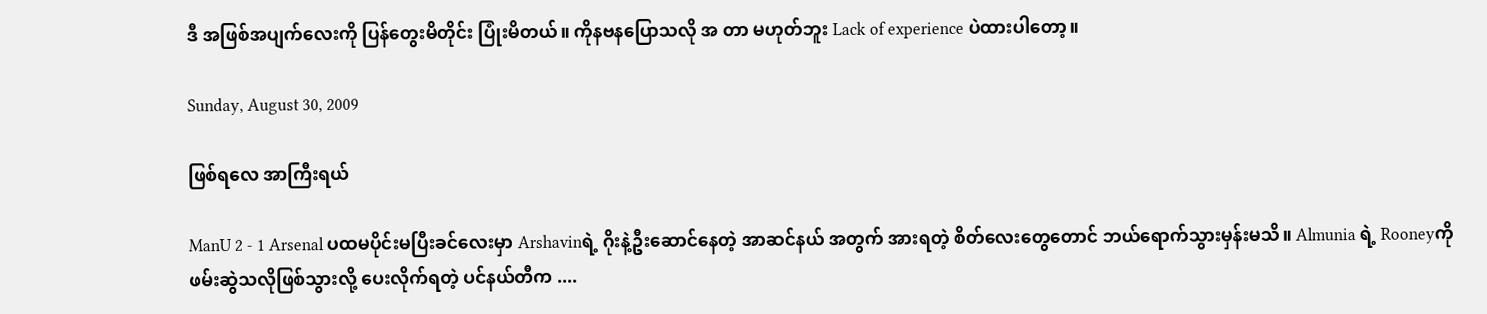ဒီ အဖြစ်အပျက်လေးကို ပြန်တွေးမိတိုင်း ပြုံးမိတယ်။ ကိုနဗနပြောသလို အ တာ မဟုတ်ဘူး Lack of experience ပဲထားပါတော့။

Sunday, August 30, 2009

ဖြစ်ရလေ အာကြီးရယ်

ManU 2 - 1 Arsenal ပထမပိုင်းမပြီးခင်လေးမှာ Arshavinရဲ့ ဂိုးနဲ့ဦးဆောင်နေတဲ့ အာဆင်နယ် အတွက် အားရတဲ့ စိတ်လေးတွေတောင် ဘယ်ရောက်သွားမှန်းမသိ။ Almunia ရဲ့ Rooneyကို ဖမ်းဆွဲသလိုဖြစ်သွားလို့ ပေးလိုက်ရတဲ့ ပင်နယ်တီက ....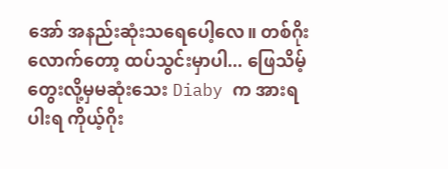အော် အနည်းဆုံးသရေပေါ့လေ။ တစ်ဂိုး လောက်တော့ ထပ်သွင်းမှာပါ... ဖြေသိမ့်တွေးလို့မှမဆုံးသေး Diaby က အားရပါးရ ကိုယ့်ဂိုး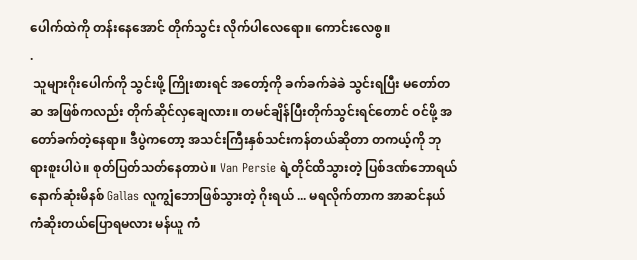ပေါက်ထဲကို တန်းနေအောင် တိုက်သွင်း လိုက်ပါလေရော။ ကောင်းလေစွ။
.
 သူများဂိုးပေါက်ကို သွင်းဖို့ ကြိုးစားရင် အတော့်ကို ခက်ခက်ခဲခဲ သွင်းရပြီး မတော်တဆ အဖြစ်ကလည်း တိုက်ဆိုင်လှချေလား။ တမင်ချိန်ပြီးတိုက်သွင်းရင်တောင် ဝင်ဖို့ အတော်ခက်တဲ့နေရာ။ ဒီပွဲကတော့ အသင်းကြီးနှစ်သင်းကန်တယ်ဆိုတာ တကယ့်ကို ဘုရားစူးပါပဲ။ စုတ်ပြတ်သတ်နေတာပဲ။ Van Persie ရဲ့တိုင်ထိသွားတဲ့ ပြစ်ဒဏ်ဘောရယ် နောက်ဆုံးမိနစ် Gallas လူကျွံဘောဖြစ်သွားတဲ့ ဂိုးရယ် ... မရလိုက်တာက အာဆင်နယ် ကံဆိုးတယ်ပြောရမလား မန်ယူ ကံ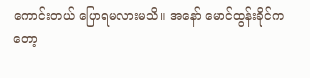ကောင်းတယ် ပြောရမလားမသိ။ အနော် မောင်ထွန်းခိုင်ကတော့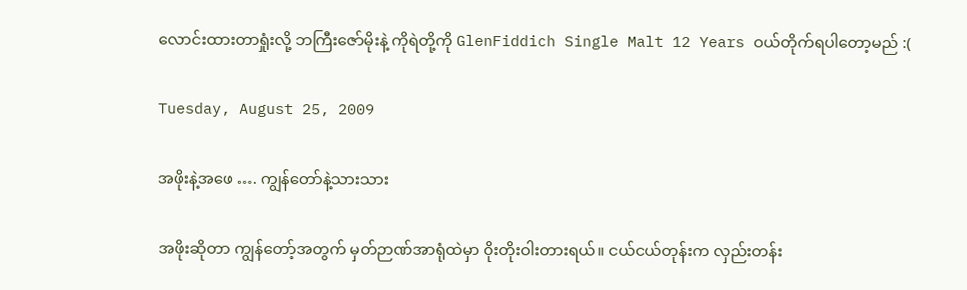လောင်းထားတာရှုံးလို့ ဘကြီးဇော်မိုးနဲ့ ကိုရဲတို့ကို GlenFiddich Single Malt 12 Years ဝယ်တိုက်ရပါတော့မည် :(

Tuesday, August 25, 2009

အဖိုးနဲ့အဖေ …. ကျွန်တော်နဲ့သားသား

အဖိုးဆိုတာ ကျွန်တော့်အတွက် မှတ်ဉာဏ်အာရုံထဲမှာ ၀ိုးတိုးဝါးတားရယ်။ ငယ်ငယ်တုန်းက လှည်းတန်း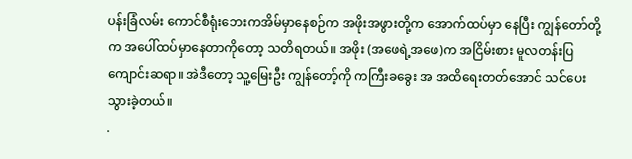ပန်းခြံလမ်း ကောင်စီရုံးဘေးကအိမ်မှာနေစဉ်က အဖိုးအဖွားတို့က အောက်ထပ်မှာ နေပြီး ကျွန်တော်တို့က အပေါ်ထပ်မှာနေတာကိုတော့ သတိရတယ်။ အဖိုး (အဖေရဲ့အဖေ)က အငြိမ်းစား မူလတန်းပြကျောင်းဆရာ။ အဲဒီတော့ သူ့မြေးဦး ကျွန်တော့်ကို ကကြီးခခွေး အ အထိရေးတတ်အောင် သင်ပေးသွားခဲ့တယ်။
.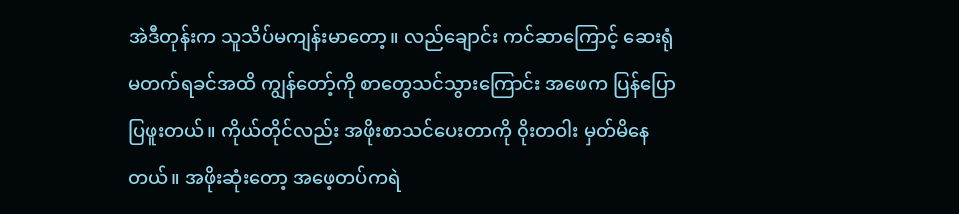အဲဒီတုန်းက သူသိပ်မကျန်းမာတော့။ လည်ချောင်း ကင်ဆာကြောင့် ဆေးရုံမတက်ရခင်အထိ ကျွန်တော့်ကို စာတွေသင်သွားကြောင်း အဖေက ပြန်ပြောပြဖူးတယ်။ ကိုယ်တိုင်လည်း အဖိုးစာသင်ပေးတာကို ၀ိုးတဝါး မှတ်မိနေတယ်။ အဖိုးဆုံးတော့ အဖေ့တပ်ကရဲ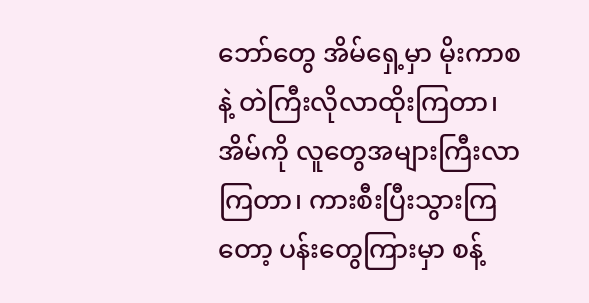ဘော်တွေ အိမ်ရှေ့မှာ မိုးကာစနဲ့ တဲကြီးလိုလာထိုးကြတာ၊ အိမ်ကို လူတွေအများကြီးလာကြတာ၊ ကားစီးပြီးသွားကြတော့ ပန်းတွေကြားမှာ စန့်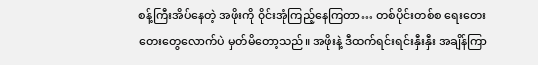စန့်ကြီးအိပ်နေတဲ့ အဖိုးကို ၀ိုင်းအုံကြည့်နေကြတာ… တစ်ပိုင်းတစ်စ ရေးတေးတေးတွေလောက်ပဲ မှတ်မိတော့သည်။ အဖိုးနဲ့ ဒီထက်ရင်းရင်းနှီးနှီး အချိန်ကြာ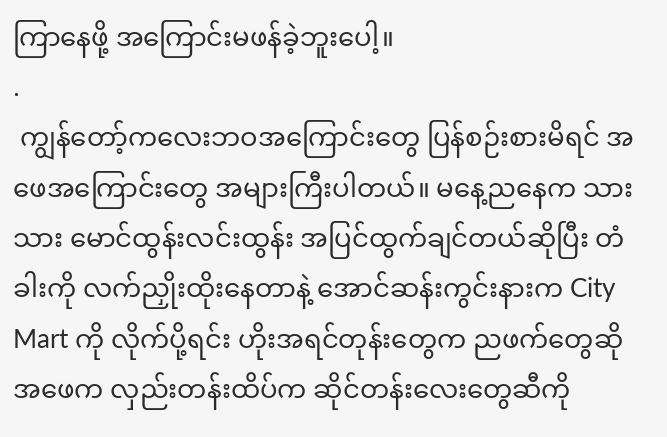ကြာနေဖို့ အကြောင်းမဖန်ခဲ့ဘူးပေါ့။
.
 ကျွန်တော့်ကလေးဘဝအကြောင်းတွေ ပြန်စဉ်းစားမိရင် အဖေအကြောင်းတွေ အများကြီးပါတယ်။ မနေ့ညနေက သားသား မောင်ထွန်းလင်းထွန်း အပြင်ထွက်ချင်တယ်ဆိုပြီး တံခါးကို လက်ညှိုးထိုးနေတာနဲ့ အောင်ဆန်းကွင်းနားက City Mart ကို လိုက်ပို့ရင်း ဟိုးအရင်တုန်းတွေက ညဖက်တွေဆို အဖေက လှည်းတန်းထိပ်က ဆိုင်တန်းလေးတွေဆီကို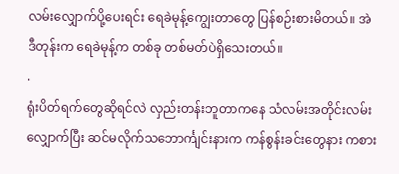လမ်းလျှောက်ပို့ပေးရင်း ရေခဲမုန့်ကျွေးတာတွေ ပြန်စဉ်းစားမိတယ်။ အဲဒီတုန်းက ရေခဲမုန့်က တစ်ခု တစ်မတ်ပဲရှိသေးတယ်။
.
ရုံးပိတ်ရက်တွေဆိုရင်လဲ လှည်းတန်းဘူတာကနေ သံလမ်းအတိုင်းလမ်းလျှောက်ပြီး ဆင်မလိုက်သဘောင်္ကျင်းနားက ကန်စွန်းခင်းတွေနား ကစား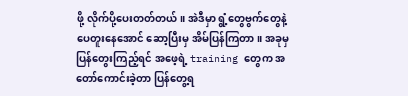ဖို့ လိုက်ပို့ပေးတတ်တယ်။ အဲဒီမှာ ရွံ့တွေဗွက်တွေနဲ့ ပေတူးနေအောင် ဆော့ပြီးမှ အိမ်ပြန်ကြတာ။ အခုမှ ပြန်တွေးကြည့်ရင် အဖေ့ရဲ့ training တွေက အတော်ကောင်းခဲ့တာ ပြန်တွေ့ရ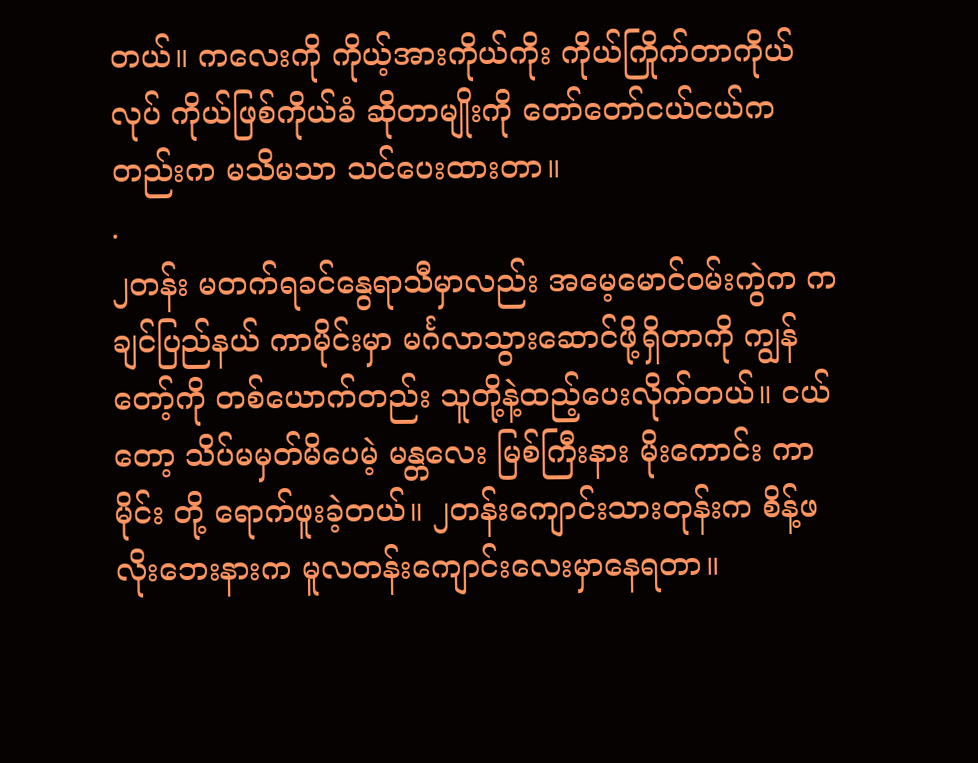တယ်။ ကလေးကို ကိုယ့်အားကိုယ်ကိုး ကိုယ်ကြိုက်တာကိုယ်လုပ် ကိုယ်ဖြစ်ကိုယ်ခံ ဆိုတာမျိုးကို တော်တော်ငယ်ငယ်ကတည်းက မသိမသာ သင်ပေးထားတာ။
.
၂တန်း မတက်ရခင်နွေရာသီမှာလည်း အမေ့မောင်ဝမ်းကွဲက ကချင်ပြည်နယ် ကာမိုင်းမှာ မင်္ဂလာသွားဆောင်ဖို့ရှိတာကို ကျွန်တော့်ကို တစ်ယောက်တည်း သူတို့နဲ့ထည့်ပေးလိုက်တယ်။ ငယ်တော့ သိပ်မမှတ်မိပေမဲ့ မန္တလေး မြစ်ကြီးနား မိုးကောင်း ကာမိုင်း တို့ ရောက်ဖူးခဲ့တယ်။ ၂တန်းကျောင်းသားတုန်းက စိန့်ဖလိုးဘေးနားက မူလတန်းကျောင်းလေးမှာနေရတာ။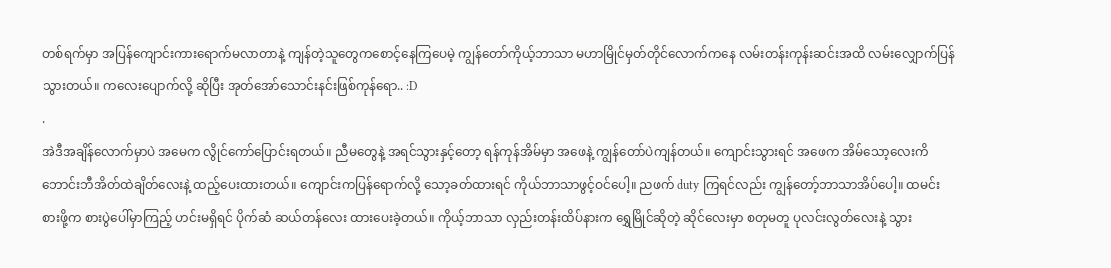တစ်ရက်မှာ အပြန်ကျောင်းကားရောက်မလာတာနဲ့ ကျန်တဲ့သူတွေကစောင့်နေကြပေမဲ့ ကျွန်တော်ကိုယ့်ဘာသာ မဟာမြိုင်မှတ်တိုင်လောက်ကနေ လမ်းတန်းကုန်းဆင်းအထိ လမ်းလျှောက်ပြန်သွားတယ်။ ကလေးပျောက်လို့ ဆိုပြီး အုတ်အော်သောင်းနင်းဖြစ်ကုန်ရော.. :D
.
အဲဒီအချိန်လောက်မှာပဲ အမေက လွိုင်ကော်ပြောင်းရတယ်။ ညီမတွေနဲ့ အရင်သွားနှင့်တော့ ရန်ကုန်အိမ်မှာ အဖေနဲ့ ကျွန်တော်ပဲကျန်တယ်။ ကျောင်းသွားရင် အဖေက အိမ်သော့လေးကိ ဘောင်းဘီအိတ်ထဲချိတ်လေးနဲ့ ထည့်ပေးထားတယ်။ ကျောင်းကပြန်ရောက်လို့ သော့ခတ်ထားရင် ကိုယ်ဘာသာဖွင့်ဝင်ပေါ့။ ညဖက် duty ကြရင်လည်း ကျွန်တော့်ဘာသာအိပ်ပေါ့။ ထမင်းစားဖို့က စားပွဲပေါ်မှာကြည့် ဟင်းမရှိရင် ပိုက်ဆံ ဆယ်တန်လေး ထားပေးခဲ့တယ်။ ကိုယ့်ဘာသာ လှည်းတန်းထိပ်နားက ရွှေမြိုင်ဆိုတဲ့ ဆိုင်လေးမှာ စတုမတူ ပုလင်းလွတ်လေးနဲ့ သွား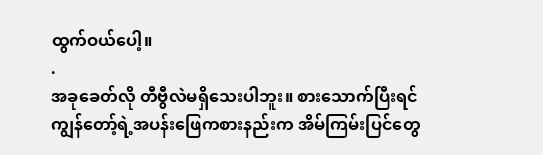ထွက်ဝယ်ပေါ့။
.
အခုခေတ်လို တီဗွီလဲမရှိသေးပါဘူး။ စားသောက်ပြီးရင် ကျွန်တော့်ရဲ့အပန်းဖြေကစားနည်းက အိမ်ကြမ်းပြင်တွေ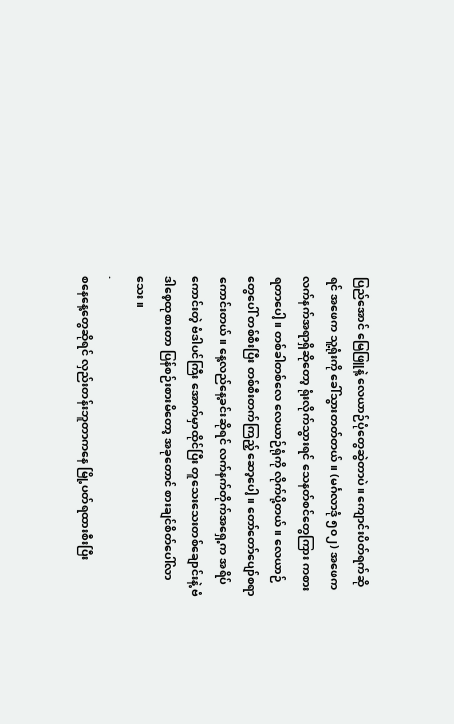ပြည်အောင် မြေဖြူနဲ့ လေယာဉ်ပုံတွေဆွဲတာပဲ။ ကျောင်းပိတ်ရက်ဆိုရင် အဖေက သူ့ရုံးကို ခေါ်သွားတတ်တယ်။ (မင်္ဂလာဒုံ ၅၀၂) အဖေက လက်နက်အရာရှိဆိုတော့ ရုံးလိုက်သွားရင် သေနတ်စင်တွေကြား ကစားရတာပေါ့။ တစ်ခါတစ်လေ လေယာဉ်ရုံကို လိုက်ပို့တယ်။ လေယာဉ်တွေပေါ် တစ်စီးပြီး တစ်စီးတက်ကြည့် ဆော့ပေါ့။ တော်တော်ပျော်စရာကောင်းတယ်။ နေ့လည်နေ့ခင်းဆိုရင် လက်နက်တိုက်အရှေ့က အရိပ်ကောင်းတဲ့ ဗံဒါပင်ကြီး အောက်မှာထိုင်ပြီး တူသေးသေးတစ်ချောင်းနဲ့ ဗံဒါစေ့ထုစားတာ ပြန်စဉ်းစားမိတော့ အခုတောင် စားချင်စိတ်ပေါ်လာသေး။
.
စနေနေ့တွေဆိုရင် လှည်းတန်းဘူတာကနေ မြို့ပတ်ရထားစီးပြီး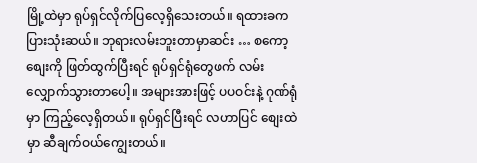မြို့ထဲမှာ ရုပ်ရှင်လိုက်ပြလေ့ရှိသေးတယ်။ ရထားခက ပြားသုံးဆယ်။ ဘုရားလမ်းဘူးတာမှာဆင်း … စကော့စျေးကို ဖြတ်ထွက်ပြီးရင် ရုပ်ရှင်ရုံတွေဖက် လမ်းလျှောက်သွားတာပေါ့။ အများအားဖြင့် ပပဝင်းနဲ့ ဂုဏ်ရုံမှာ ကြည့်လေ့ရှိတယ်။ ရုပ်ရှင်ပြီးရင် လဟာပြင် စျေးထဲမှာ ဆီချက်ဝယ်ကျွေးတယ်။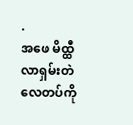.
အဖေ မိထ္ထီလာရှမ်းတဲလေတပ်ကို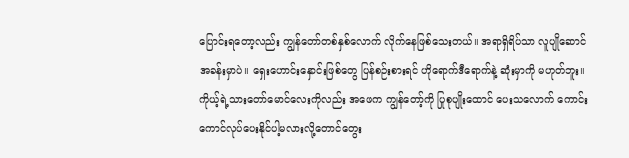ပြောင်းရတော့လည်း ကျွန်တော်တစ်နှစ်လောက် လိုက်နေဖြစ်သေးတယ်။ အရာရှိရိပ်သာ လူပျိုဆောင်အခန်းမှာပဲ။ ရှေးဟောင်းနှောင်းဖြစ်တွေ ပြန်စဉ်းစားရင် ဟိုရောက်ဒီရောက်နဲ့ ဆုံးမှာကို မဟုတ်ဘူး။ ကိုယ့်ရဲ့သားတော်မောင်လေးကိုလည်း အဖေက ကျွန်တော့်ကို ပြုစုပျိုးထောင် ပေးသလောက် ကောင်းကောင်လုပ်ပေးနိုင်ပါ့မလားလို့တောင်တွေး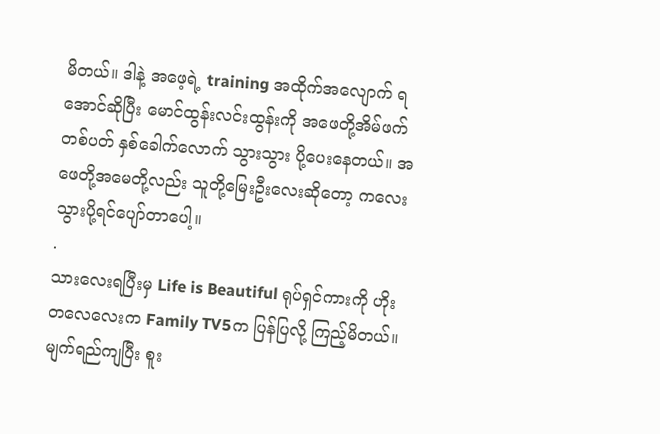မိတယ်။ ဒါနဲ့ အဖေ့ရဲ့ training အထိုက်အလျောက် ရအောင်ဆိုပြီး မောင်ထွန်းလင်းထွန်းကို အဖေတို့အိမ်ဖက် တစ်ပတ် နှစ်ခေါက်လောက် သွားသွား ပို့ပေးနေတယ်။ အဖေတို့အမေတို့လည်း သူတို့မြေးဦးလေးဆိုတော့ ကလေးသွားပို့ရင်ပျော်တာပေါ့။
.
သားလေးရပြီးမှ Life is Beautiful ရုပ်ရှင်ကားကို ဟိုးတလေလေးက Family TV5က ပြန်ပြလို့ ကြည့်မိတယ်။ မျက်ရည်ကျပြီး စူး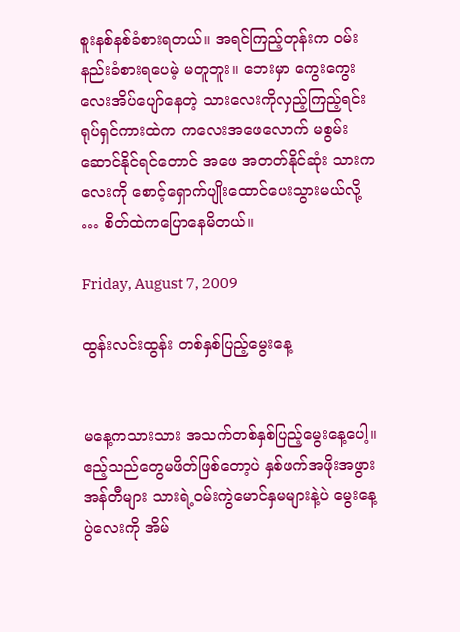စူးနစ်နစ်ခံစားရတယ်။ အရင်ကြည့်တုန်းက ဝမ်းနည်းခံစားရပေမဲ့ မတူဘူး။ ဘေးမှာ ကွေးကွေးလေးအိပ်ပျော်နေတဲ့ သားလေးကိုလှည့်ကြည့်ရင်း ရုပ်ရှင်ကားထဲက ကလေးအဖေလောက် မစွမ်းဆောင်နိုင်ရင်တောင် အဖေ အတတ်နိုင်ဆုံး သားကလေးကို စောင့်ရှောက်ပျိုးထောင်ပေးသွားမယ်လို့ … စိတ်ထဲကပြောနေမိတယ်။

Friday, August 7, 2009

ထွန်းလင်းထွန်း တစ်နှစ်ပြည့်မွေးနေ့


မနေ့ကသားသား အသက်တစ်နှစ်ပြည့်မွေးနေ့ပေါ့။ ဧည့်သည်တွေမဖိတ်ဖြစ်တော့ပဲ နှစ်ဖက်အဖိုးအဖွား အန်တီများ သားရဲ့ဝမ်းကွဲမောင်နှမများနဲ့ပဲ မွေးနေ့ပွဲလေးကို အိမ်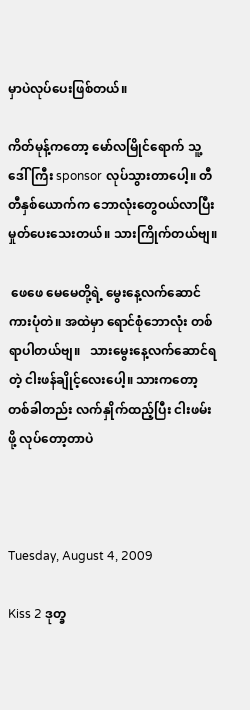မှာပဲလုပ်ပေးဖြစ်တယ်။

ကိတ်မုန့်ကတော့ မော်လမြိုင်ရောက် သူ့ဒေါ်ကြီး sponsor လုပ်သွားတာပေါ့။ တီတီနှစ်ယောက်က ဘောလုံးတွေဝယ်လာပြီး မှုတ်ပေးသေးတယ်။ သားကြိုက်တယ်ဗျ။

 ဖေဖေ မေမေတို့ရဲ့ မွေးနေ့လက်ဆောင် ကားပုံတဲ။ အထဲမှာ ရောင်စုံဘောလုံး တစ်ရာပါတယ်ဗျ။   သားမွေးနေ့လက်ဆောင်ရတဲ့ ငါးဖန်ချိုင့်လေးပေါ့။ သားကတော့ တစ်ခါတည်း လက်နှိုက်ထည့်ပြီး ငါးဖမ်းဖို့ လုပ်တော့တာပဲ



Tuesday, August 4, 2009

Kiss 2 ဒုတ္ခ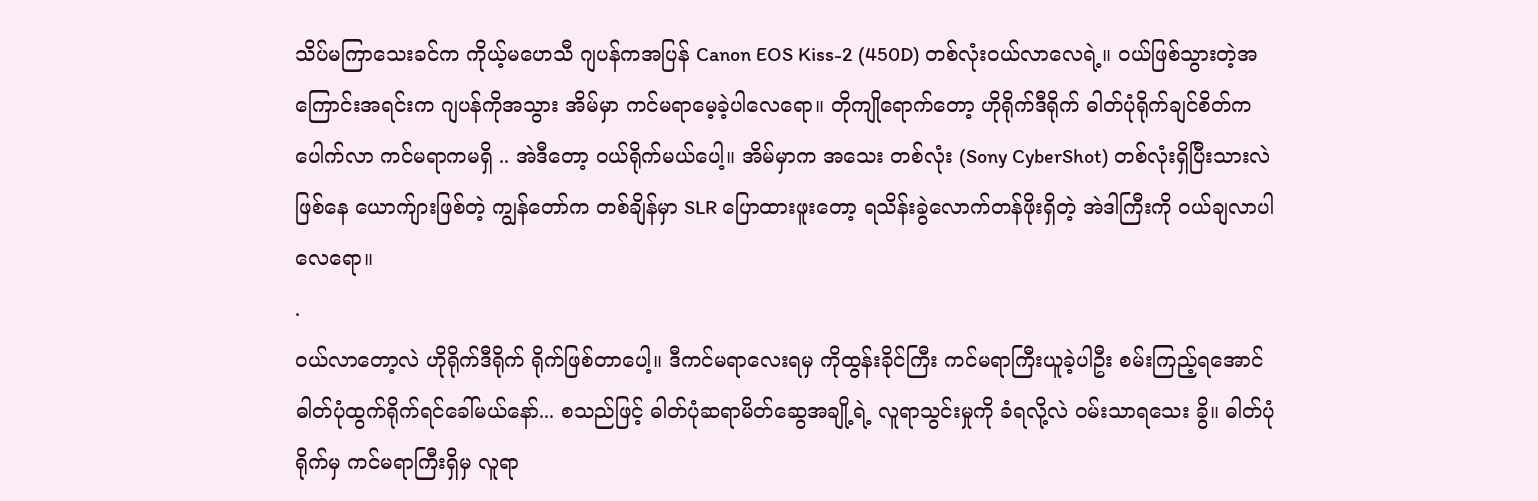သိပ်မကြာသေးခင်က ကိုယ့်မဟေသီ ဂျပန်ကအပြန် Canon EOS Kiss-2 (450D) တစ်လုံးဝယ်လာလေရဲ့။ ဝယ်ဖြစ်သွားတဲ့အကြောင်းအရင်းက ဂျပန်ကိုအသွား အိမ်မှာ ကင်မရာမေ့ခဲ့ပါလေရော။ တိုကျိုရောက်တော့ ဟိုရိုက်ဒီရိုက် ဓါတ်ပုံရိုက်ချင်စိတ်ကပေါက်လာ ကင်မရာကမရှိ .. အဲဒီတော့ ဝယ်ရိုက်မယ်ပေါ့။ အိမ်မှာက အသေး တစ်လုံး (Sony CyberShot) တစ်လုံးရှိပြီးသားလဲဖြစ်နေ ယောက်ျားဖြစ်တဲ့ ကျွန်တော်က တစ်ချိန်မှာ SLR ပြောထားဖူးတော့ ရသိန်းခွဲလောက်တန်ဖိုးရှိတဲ့ အဲဒါကြီးကို ဝယ်ချလာပါလေရော။
.
ဝယ်လာတော့လဲ ဟိုရိုက်ဒီရိုက် ရိုက်ဖြစ်တာပေါ့။ ဒီကင်မရာလေးရမှ ကိုထွန်းခိုင်ကြီး ကင်မရာကြီးယူခဲ့ပါဦး စမ်းကြည့်ရအောင် ဓါတ်ပုံထွက်ရိုက်ရင်ခေါ်မယ်နော်... စသည်ဖြင့် ဓါတ်ပုံဆရာမိတ်ဆွေအချို့ရဲ့ လူရာသွင်းမှုကို ခံရလို့လဲ ဝမ်းသာရသေး ခွိ။ ဓါတ်ပုံရိုက်မှ ကင်မရာကြီးရှိမှ လူရာ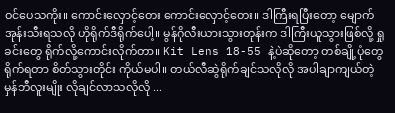ဝင်ပေသကိုး။ ကောင်းလှောင့်တေး ကောင်းလှောင့်တေး။ ဒါကြီးရပြီးတော့ မျောက်အုန်းသီးရသလို ဟိုရိုက်ဒီရိုက်ပေါ့။ မွန်ဂိုလီးယားသွားတုန်းက ဒါကြီးယူသွားဖြစ်လို့ ရှုခင်းတွေ ရိုက်လို့ကောင်းလိုက်တာ။ Kit Lens 18-55 နဲ့ပဲဆိုတော့ တစ်ချို့ပုံတွေရိုက်ရတာ စိတ်သွားတိုင်း ကိုယ်မပါ။ တယ်လီဆွဲရိုက်ချင်သလိုလို အပါချာကျယ်တဲ့ မှန်ဘီလူးမျိုး လိုချင်လာသလိုလို ...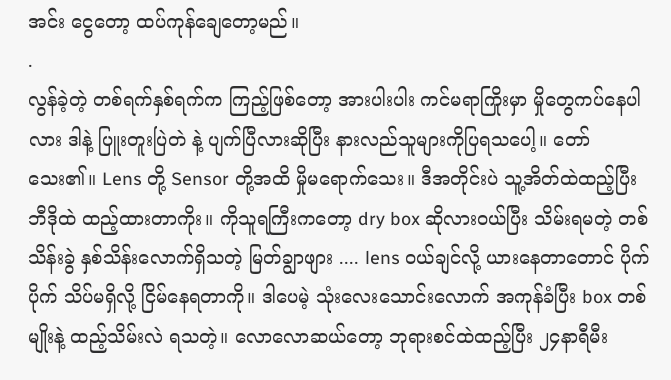အင်း ငွေတော့ ထပ်ကုန်ချေတော့မည်။
.
လွန်ခဲ့တဲ့ တစ်ရက်နှစ်ရက်က ကြည့်ဖြစ်တော့ အားပါးပါး ကင်မရာကြိုးမှာ မှိုတွေကပ်နေပါလား ဒါနဲ့ ပြူးတူးပြဲတဲ နဲ့ ပျက်ပြီလားဆိုပြီး နားလည်သူများကိုပြရသပေါ့။ တော်သေး၏။ Lens တို့ Sensor တို့အထိ မှိုမရောက်သေး။ ဒီအတိုင်းပဲ သူ့အိတ်ထဲထည့်ပြီး ဘီဒိုထဲ ထည့်ထားတာကိုး။ ကိုသူရကြီးကတော့ dry box ဆိုလားဝယ်ပြီး သိမ်းရမတဲ့ တစ်သိန်းခွဲ နှစ်သိန်းလောက်ရှိသတဲ့ မြတ်ချွာဖျား .... lens ဝယ်ချင်လို့ ယားနေတာတောင် ပိုက်ပိုက် သိပ်မရှိလို့ ငြိမ်နေရတာကို။ ဒါပေမဲ့ သုံးလေးသောင်းလောက် အကုန်ခံပြီး box တစ်မျိုးနဲ့ ထည့်သိမ်းလဲ ရသတဲ့။ လောလောဆယ်တော့ ဘုရားစင်ထဲထည့်ပြီး ၂၄နာရီမီး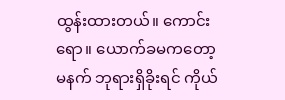ထွန်းထားတယ်။ ကောင်းရော။ ယောက်ခမကတော့ မနက် ဘုရားရှိခိုးရင် ကိုယ်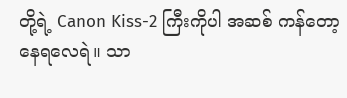တို့ရဲ့ Canon Kiss-2 ကြီးကိုပါ အဆစ် ကန်တော့နေရလေရဲ။ သာ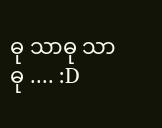ဓု သာဓု သာဓု .... :D